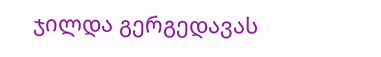ჯილდა გერგედავას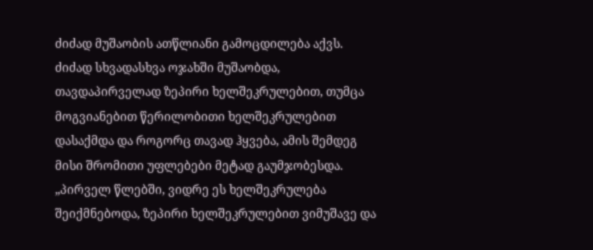ძიძად მუშაობის ათწლიანი გამოცდილება აქვს. ძიძად სხვადასხვა ოჯახში მუშაობდა, თავდაპირველად ზეპირი ხელშეკრულებით, თუმცა მოგვიანებით წერილობითი ხელშეკრულებით დასაქმდა და როგორც თავად ჰყვება, ამის შემდეგ მისი შრომითი უფლებები მეტად გაუმჯობესდა.
„პირველ წლებში, ვიდრე ეს ხელშეკრულება შეიქმნებოდა, ზეპირი ხელშეკრულებით ვიმუშავე და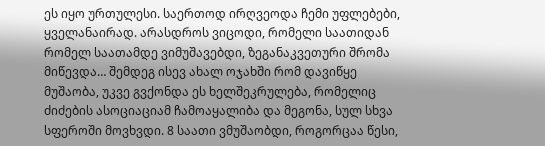ეს იყო ურთულესი. საერთოდ ირღვეოდა ჩემი უფლებები, ყველანაირად. არასდროს ვიცოდი, რომელი საათიდან რომელ საათამდე ვიმუშავებდი, ზეგანაკვეთური შრომა მიწევდა… შემდეგ ისევ ახალ ოჯახში რომ დავიწყე მუშაობა, უკვე გვქონდა ეს ხელშეკრულება, რომელიც ძიძების ასოციაციამ ჩამოაყალიბა და მეგონა, სულ სხვა სფეროში მოვხვდი. 8 საათი ვმუშაობდი, როგორცაა წესი,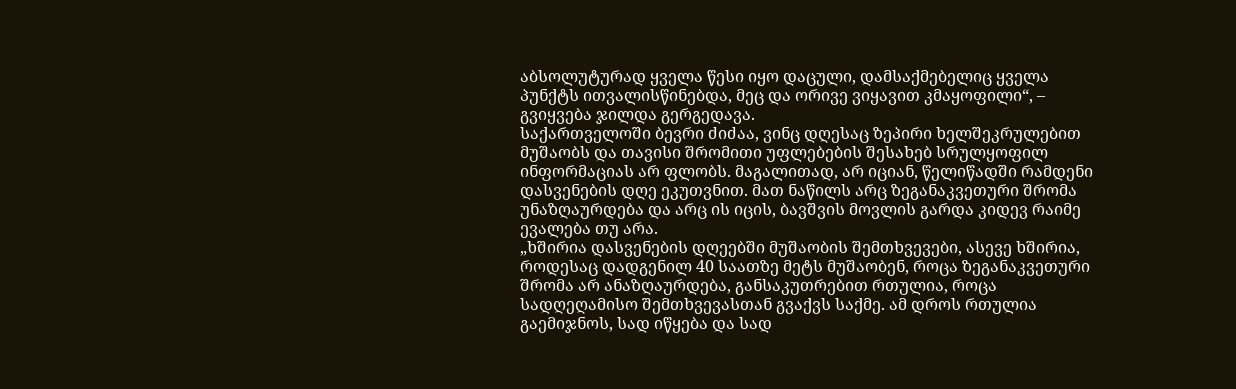აბსოლუტურად ყველა წესი იყო დაცული, დამსაქმებელიც ყველა პუნქტს ითვალისწინებდა, მეც და ორივე ვიყავით კმაყოფილი“, – გვიყვება ჯილდა გერგედავა.
საქართველოში ბევრი ძიძაა, ვინც დღესაც ზეპირი ხელშეკრულებით მუშაობს და თავისი შრომითი უფლებების შესახებ სრულყოფილ ინფორმაციას არ ფლობს. მაგალითად, არ იციან, წელიწადში რამდენი დასვენების დღე ეკუთვნით. მათ ნაწილს არც ზეგანაკვეთური შრომა უნაზღაურდება და არც ის იცის, ბავშვის მოვლის გარდა კიდევ რაიმე ევალება თუ არა.
„ხშირია დასვენების დღეებში მუშაობის შემთხვევები, ასევე ხშირია, როდესაც დადგენილ 40 საათზე მეტს მუშაობენ, როცა ზეგანაკვეთური შრომა არ ანაზღაურდება, განსაკუთრებით რთულია, როცა სადღეღამისო შემთხვევასთან გვაქვს საქმე. ამ დროს რთულია გაემიჯნოს, სად იწყება და სად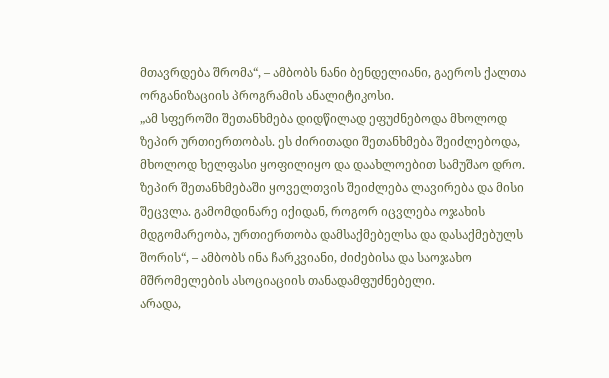მთავრდება შრომა“, – ამბობს ნანი ბენდელიანი, გაეროს ქალთა ორგანიზაციის პროგრამის ანალიტიკოსი.
„ამ სფეროში შეთანხმება დიდწილად ეფუძნებოდა მხოლოდ ზეპირ ურთიერთობას. ეს ძირითადი შეთანხმება შეიძლებოდა, მხოლოდ ხელფასი ყოფილიყო და დაახლოებით სამუშაო დრო. ზეპირ შეთანხმებაში ყოველთვის შეიძლება ლავირება და მისი შეცვლა. გამომდინარე იქიდან, როგორ იცვლება ოჯახის მდგომარეობა, ურთიერთობა დამსაქმებელსა და დასაქმებულს შორის“, – ამბობს ინა ჩარკვიანი, ძიძებისა და საოჯახო მშრომელების ასოციაციის თანადამფუძნებელი.
არადა,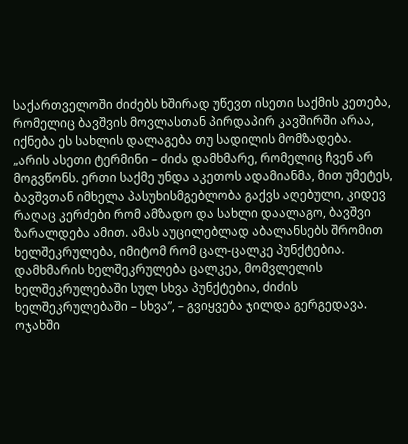საქართველოში ძიძებს ხშირად უწევთ ისეთი საქმის კეთება, რომელიც ბავშვის მოვლასთან პირდაპირ კავშირში არაა, იქნება ეს სახლის დალაგება თუ სადილის მომზადება.
„არის ასეთი ტერმინი – ძიძა დამხმარე, რომელიც ჩვენ არ მოგვწონს. ერთი საქმე უნდა აკეთოს ადამიანმა, მით უმეტეს, ბავშვთან იმხელა პასუხისმგებლობა გაქვს აღებული, კიდევ რაღაც კერძები რომ ამზადო და სახლი დაალაგო, ბავშვი ზარალდება ამით. ამას აუცილებლად აბალანსებს შრომით ხელშეკრულება, იმიტომ რომ ცალ-ცალკე პუნქტებია. დამხმარის ხელშეკრულება ცალკეა, მომვლელის ხელშეკრულებაში სულ სხვა პუნქტებია, ძიძის ხელშეკრულებაში – სხვა”, – გვიყვება ჯილდა გერგედავა.
ოჯახში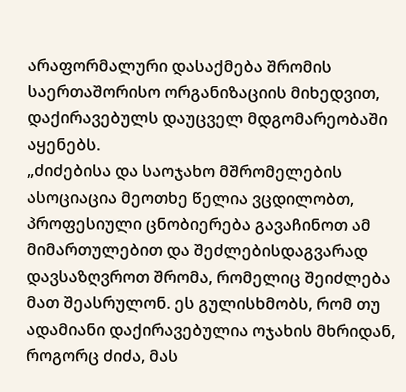არაფორმალური დასაქმება შრომის საერთაშორისო ორგანიზაციის მიხედვით, დაქირავებულს დაუცველ მდგომარეობაში აყენებს.
„ძიძებისა და საოჯახო მშრომელების ასოციაცია მეოთხე წელია ვცდილობთ, პროფესიული ცნობიერება გავაჩინოთ ამ მიმართულებით და შეძლებისდაგვარად დავსაზღვროთ შრომა, რომელიც შეიძლება მათ შეასრულონ. ეს გულისხმობს, რომ თუ ადამიანი დაქირავებულია ოჯახის მხრიდან, როგორც ძიძა, მას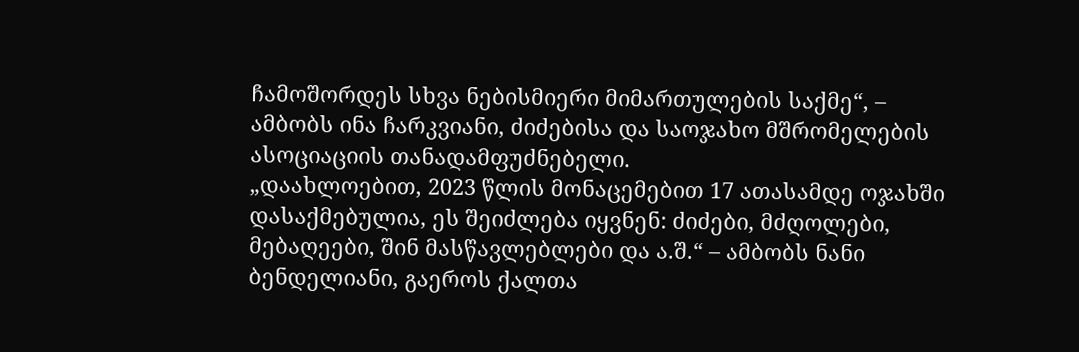ჩამოშორდეს სხვა ნებისმიერი მიმართულების საქმე“, – ამბობს ინა ჩარკვიანი, ძიძებისა და საოჯახო მშრომელების ასოციაციის თანადამფუძნებელი.
„დაახლოებით, 2023 წლის მონაცემებით 17 ათასამდე ოჯახში დასაქმებულია, ეს შეიძლება იყვნენ: ძიძები, მძღოლები, მებაღეები, შინ მასწავლებლები და ა.შ.“ – ამბობს ნანი ბენდელიანი, გაეროს ქალთა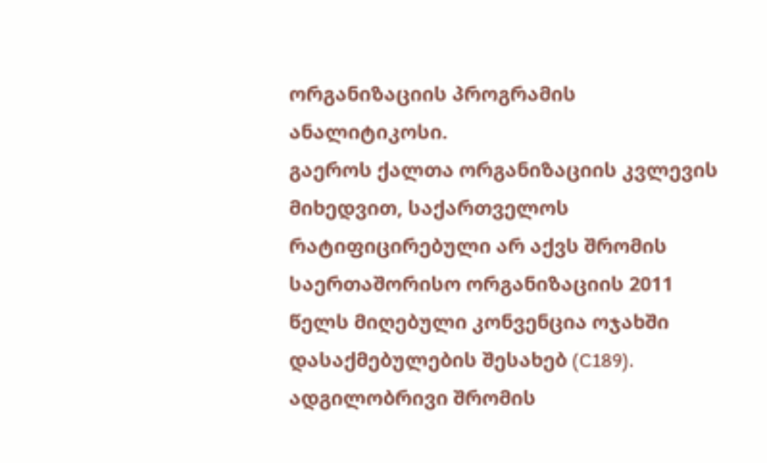ორგანიზაციის პროგრამის ანალიტიკოსი.
გაეროს ქალთა ორგანიზაციის კვლევის მიხედვით, საქართველოს რატიფიცირებული არ აქვს შრომის საერთაშორისო ორგანიზაციის 2011 წელს მიღებული კონვენცია ოჯახში დასაქმებულების შესახებ (C189). ადგილობრივი შრომის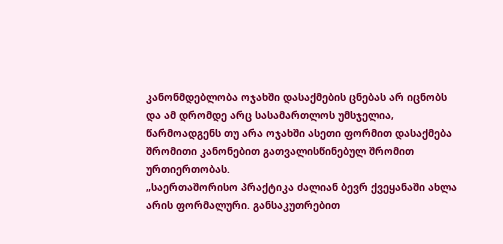კანონმდებლობა ოჯახში დასაქმების ცნებას არ იცნობს და ამ დრომდე არც სასამართლოს უმსჯელია, წარმოადგენს თუ არა ოჯახში ასეთი ფორმით დასაქმება შრომითი კანონებით გათვალისწინებულ შრომით ურთიერთობას.
„საერთაშორისო პრაქტიკა ძალიან ბევრ ქვეყანაში ახლა არის ფორმალური. განსაკუთრებით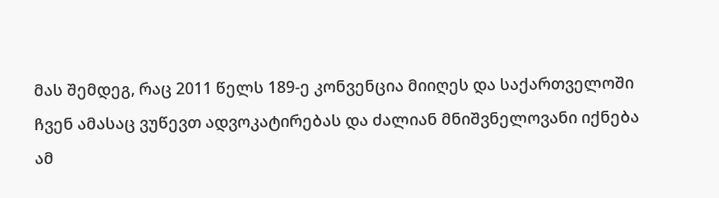მას შემდეგ, რაც 2011 წელს 189-ე კონვენცია მიიღეს და საქართველოში ჩვენ ამასაც ვუწევთ ადვოკატირებას და ძალიან მნიშვნელოვანი იქნება ამ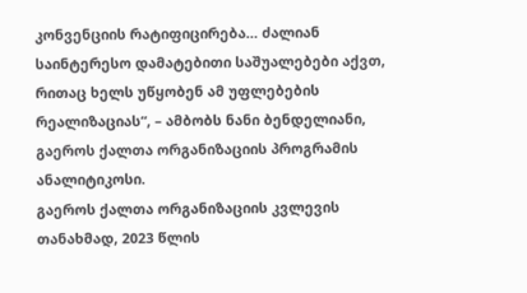კონვენციის რატიფიცირება… ძალიან საინტერესო დამატებითი საშუალებები აქვთ, რითაც ხელს უწყობენ ამ უფლებების რეალიზაციას“, – ამბობს ნანი ბენდელიანი, გაეროს ქალთა ორგანიზაციის პროგრამის ანალიტიკოსი.
გაეროს ქალთა ორგანიზაციის კვლევის თანახმად, 2023 წლის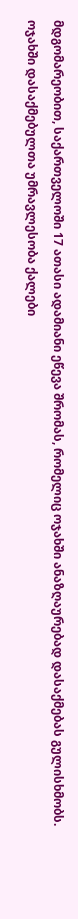მდგომარეობით, საქართველოში 17 ათასი ადამიანი ეწევა შრომას, რომელიც ოჯახში ანაზღაურებად დასაქმებას გულისხმობს. ოჯახში დასაქმებულთა უმრავლესობა ქალები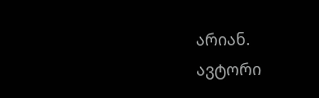არიან.
ავტორი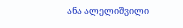ანა ალელიშვილი